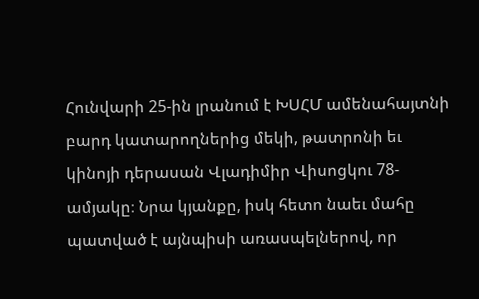Հունվարի 25-ին լրանում է ԽՍՀՄ ամենահայտնի բարդ կատարողներից մեկի, թատրոնի եւ կինոյի դերասան Վլադիմիր Վիսոցկու 78-ամյակը։ Նրա կյանքը, իսկ հետո նաեւ մահը պատված է այնպիսի առասպելներով, որ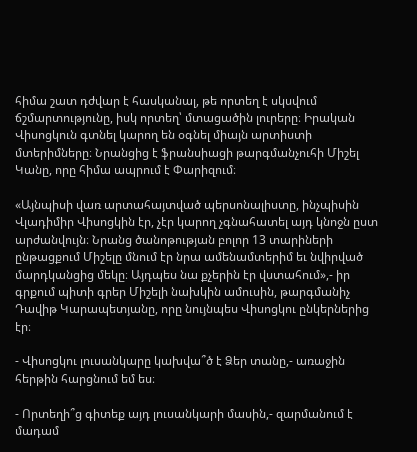հիմա շատ դժվար է հասկանալ, թե որտեղ է սկսվում ճշմարտությունը, իսկ որտեղ՝ մտացածին լուրերը։ Իրական Վիսոցկուն գտնել կարող են օգնել միայն արտիստի մտերիմները։ Նրանցից է ֆրանսիացի թարգմանչուհի Միշել Կանը, որը հիմա ապրում է Փարիզում։

«Այնպիսի վառ արտահայտված պերսոնալիստը, ինչպիսին Վլադիմիր Վիսոցկին էր, չէր կարող չգնահատել այդ կնոջն ըստ արժանվույն։ Նրանց ծանոթության բոլոր 13 տարիների ընթացքում Միշելը մնում էր նրա ամենամտերիմ եւ նվիրված մարդկանցից մեկը։ Այդպես նա քչերին էր վստահում»,- իր գրքում պիտի գրեր Միշելի նախկին ամուսին, թարգմանիչ Դավիթ Կարապետյանը, որը նույնպես Վիսոցկու ընկերներից էր։

- Վիսոցկու լուսանկարը կախվա՞ծ է Ձեր տանը,- առաջին հերթին հարցնում եմ ես։

- Որտեղի՞ց գիտեք այդ լուսանկարի մասին,- զարմանում է մադամ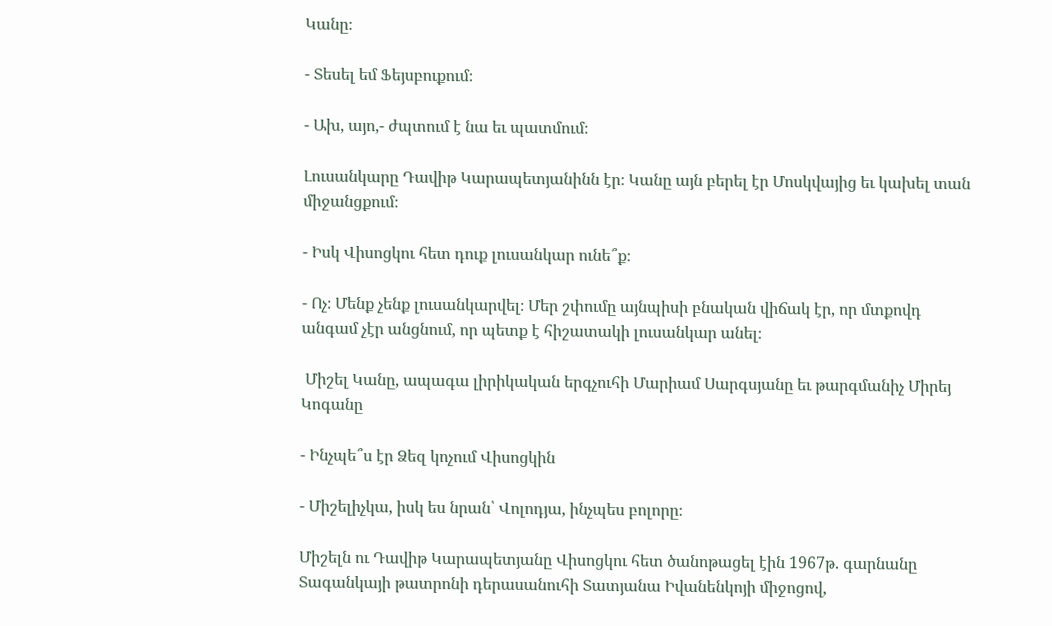Կանը։

- Տեսել եմ Ֆեյսբուքում։

- Ախ, այո,- ժպտում է նա եւ պատմում։

Լուսանկարը Դավիթ Կարապետյանինն էր։ Կանը այն բերել էր Մոսկվայից եւ կախել տան միջանցքում։

- Իսկ Վիսոցկու հետ դուք լուսանկար ունե՞ք։

- Ոչ։ Մենք չենք լուսանկարվել։ Մեր շփումը այնպիսի բնական վիճակ էր, որ մտքովդ անգամ չէր անցնում, որ պետք է հիշատակի լուսանկար անել։

 Միշել Կանը, ապագա լիրիկական երգչուհի Մարիամ Սարգսյանը եւ թարգմանիչ Միրեյ Կոգանը

- Ինչպե՞ս էր Ձեզ կոչում Վիսոցկին

- Միշելիչկա, իսկ ես նրան՝ Վոլոդյա, ինչպես բոլորը։

Միշելն ու Դավիթ Կարապետյանը Վիսոցկու հետ ծանոթացել էին 1967թ. գարնանը Տագանկայի թատրոնի դերասանուհի Տատյանա Իվանենկոյի միջոցով,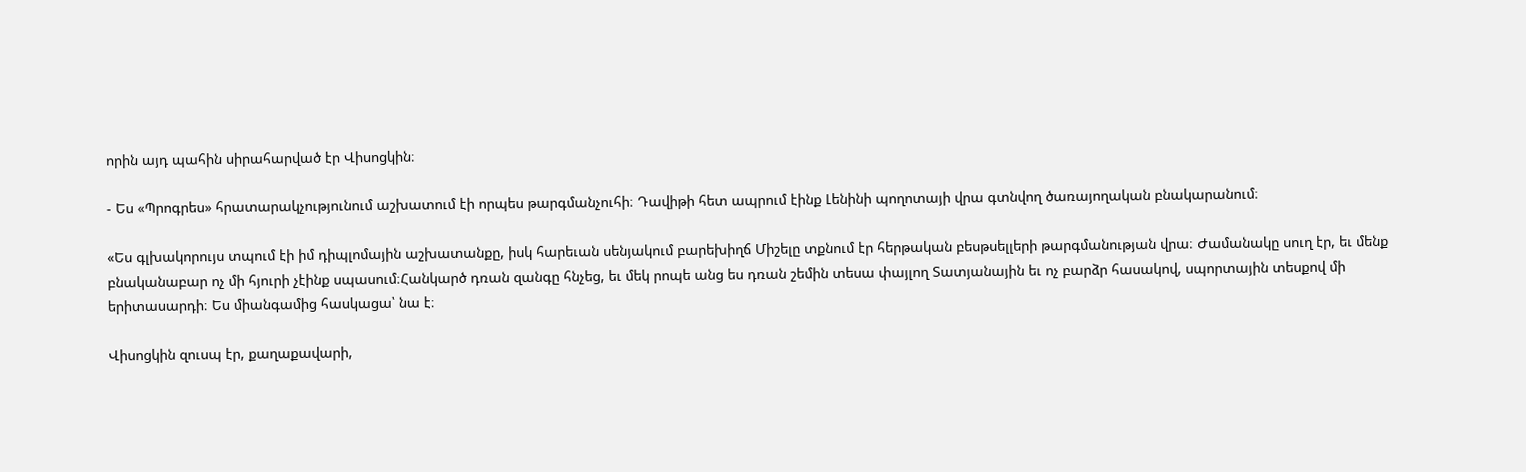որին այդ պահին սիրահարված էր Վիսոցկին։

- Ես «Պրոգրես» հրատարակչությունում աշխատում էի որպես թարգմանչուհի։ Դավիթի հետ ապրում էինք Լենինի պողոտայի վրա գտնվող ծառայողական բնակարանում։

«Ես գլխակորույս տպում էի իմ դիպլոմային աշխատանքը, իսկ հարեւան սենյակում բարեխիղճ Միշելը տքնում էր հերթական բեսթսելլերի թարգմանության վրա։ Ժամանակը սուղ էր, եւ մենք բնականաբար ոչ մի հյուրի չէինք սպասում։Հանկարծ դռան զանգը հնչեց, եւ մեկ րոպե անց ես դռան շեմին տեսա փայլող Տատյանային եւ ոչ բարձր հասակով, սպորտային տեսքով մի երիտասարդի։ Ես միանգամից հասկացա՝ նա է։

Վիսոցկին զուսպ էր, քաղաքավարի,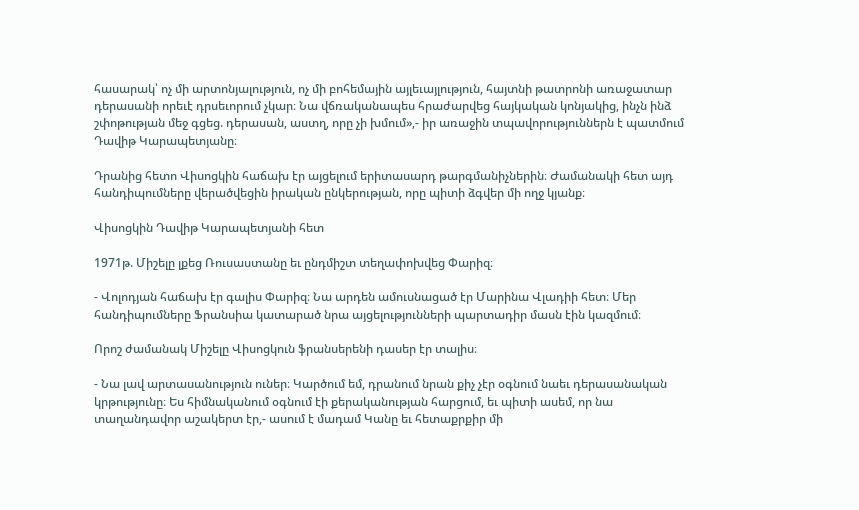հասարակ՝ ոչ մի արտոնյալություն, ոչ մի բոհեմային այլեւայլություն, հայտնի թատրոնի առաջատար դերասանի որեւէ դրսեւորում չկար։ Նա վճռականապես հրաժարվեց հայկական կոնյակից, ինչն ինձ շփոթության մեջ գցեց. դերասան, աստղ, որը չի խմում»,- իր առաջին տպավորություններն է պատմում Դավիթ Կարապետյանը։

Դրանից հետո Վիսոցկին հաճախ էր այցելում երիտասարդ թարգմանիչներին։ Ժամանակի հետ այդ հանդիպումները վերածվեցին իրական ընկերության, որը պիտի ձգվեր մի ողջ կյանք։

Վիսոցկին Դավիթ Կարապետյանի հետ

1971թ. Միշելը լքեց Ռուսաստանը եւ ընդմիշտ տեղափոխվեց Փարիզ։

- Վոլոդյան հաճախ էր գալիս Փարիզ։ Նա արդեն ամուսնացած էր Մարինա Վլադիի հետ։ Մեր հանդիպումները Ֆրանսիա կատարած նրա այցելությունների պարտադիր մասն էին կազմում։

Որոշ ժամանակ Միշելը Վիսոցկուն ֆրանսերենի դասեր էր տալիս։

- Նա լավ արտասանություն ուներ։ Կարծում եմ, դրանում նրան քիչ չէր օգնում նաեւ դերասանական կրթությունը։ Ես հիմնականում օգնում էի քերականության հարցում, եւ պիտի ասեմ, որ նա տաղանդավոր աշակերտ էր,- ասում է մադամ Կանը եւ հետաքրքիր մի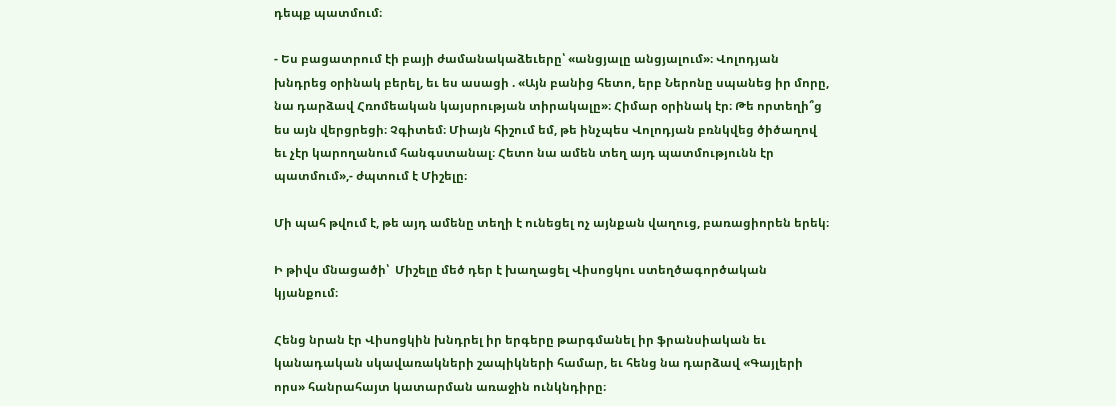դեպք պատմում։

- Ես բացատրում էի բայի ժամանակաձեւերը՝ «անցյալը անցյալում»։ Վոլոդյան խնդրեց օրինակ բերել, եւ ես ասացի . «Այն բանից հետո, երբ Ներոնը սպանեց իր մորը, նա դարձավ Հռոմեական կայսրության տիրակալը»։ Հիմար օրինակ էր։ Թե որտեղի՞ց ես այն վերցրեցի։ Չգիտեմ։ Միայն հիշում եմ, թե ինչպես Վոլոդյան բռնկվեց ծիծաղով եւ չէր կարողանում հանգստանալ։ Հետո նա ամեն տեղ այդ պատմությունն էր պատմում»,- ժպտում է Միշելը։

Մի պահ թվում է, թե այդ ամենը տեղի է ունեցել ոչ այնքան վաղուց, բառացիորեն երեկ։

Ի թիվս մնացածի՝  Միշելը մեծ դեր է խաղացել Վիսոցկու ստեղծագործական կյանքում։

Հենց նրան էր Վիսոցկին խնդրել իր երգերը թարգմանել իր ֆրանսիական եւ կանադական սկավառակների շապիկների համար, եւ հենց նա դարձավ «Գայլերի որս» հանրահայտ կատարման առաջին ունկնդիրը։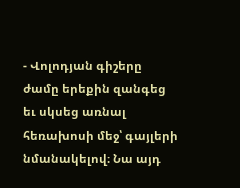- Վոլոդյան գիշերը ժամը երեքին զանգեց եւ սկսեց առնալ հեռախոսի մեջ՝ գայլերի նմանակելով։ Նա այդ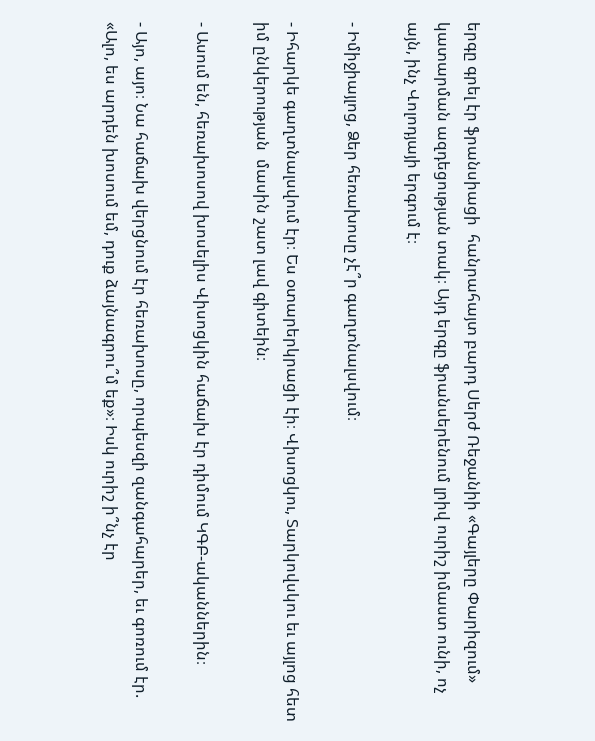երգը գրել էր ֆրանսիացի  հանրահայտ բարդ Սերժ Ռեջանիի «Գայլերը Փարիզում» կատարման ազդեցության տակ։ Այդ երգը ֆրանսերենում լրիվ ուրիշ իմաստ ունի, ոչ այն, ինչ Վոլոդյայի երգում է։

- Իմիջիայլոց, Ձեր հեռախոսը չէ՞ր գաղտնալսվում։

- Իհարկե գաղտնալսվում էր։ Ես օտարերկրացի էի։ Վիսոցկու, Տարկովսկու եւ այլոց հետ իմ ընկերության  մասին շատ լավ գիտեին։

- Ասում են, հեռախոսով խոսելիս Վիսոցկին հաճախ էր դիմում ԿԳԲ-ականներին։

- Այո, այո։ Նա հաճախ վերցնում էր հեռախոսը, որպեսզի զանգահարեր, եւ գոռում էր. «Ալո, ես արդեն խոսում եմ, դուք ձայնագրու՞մ եք»։ Իսկ ուրիշ ի՞նչ էր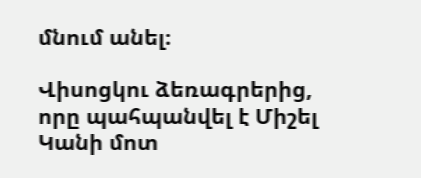մնում անել։

Վիսոցկու ձեռագրերից, որը պահպանվել է Միշել Կանի մոտ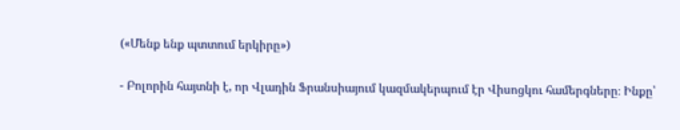(«Մենք ենք պտտում երկիրը»)

- Բոլորին հայտնի է, որ Վլադին Ֆրանսիայում կազմակերպում էր Վիսոցկու համերգները։ Ինքը՝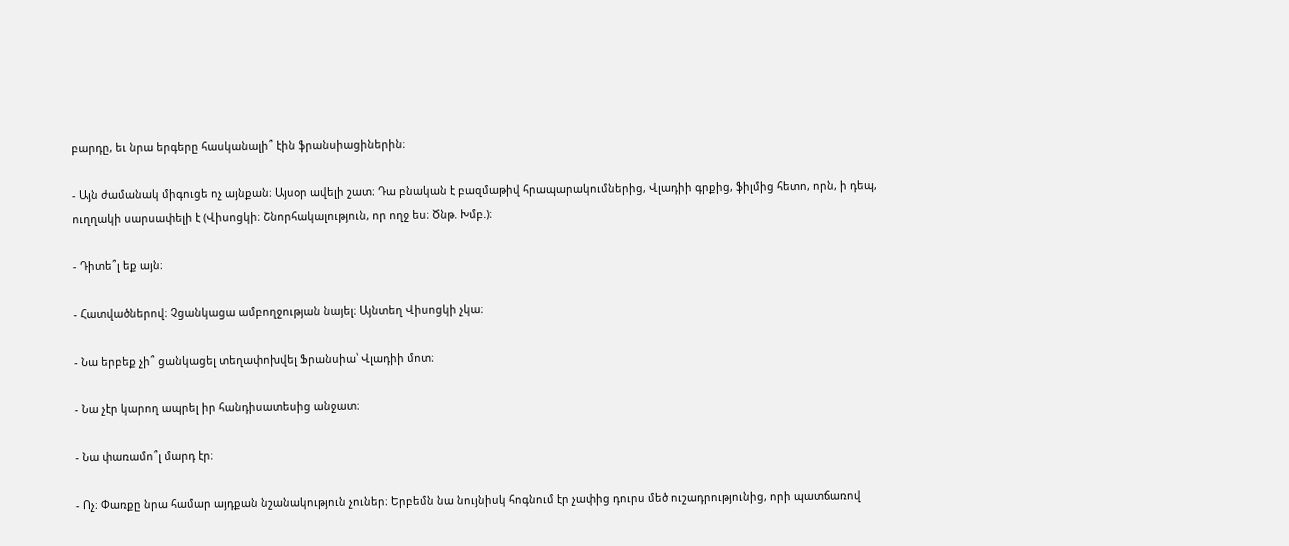բարդը, եւ նրա երգերը հասկանալի՞ էին ֆրանսիացիներին։

- Այն ժամանակ միգուցե ոչ այնքան։ Այսօր ավելի շատ։ Դա բնական է բազմաթիվ հրապարակումներից, Վլադիի գրքից, ֆիլմից հետո, որն, ի դեպ, ուղղակի սարսափելի է (Վիսոցկի։ Շնորհակալություն, որ ողջ ես։ Ծնթ. Խմբ.)։

- Դիտե՞լ եք այն։

- Հատվածներով։ Չցանկացա ամբողջության նայել։ Այնտեղ Վիսոցկի չկա։

- Նա երբեք չի՞ ցանկացել տեղափոխվել Ֆրանսիա՝ Վլադիի մոտ։

- Նա չէր կարող ապրել իր հանդիսատեսից անջատ։

- Նա փառամո՞լ մարդ էր։

- Ոչ։ Փառքը նրա համար այդքան նշանակություն չուներ։ Երբեմն նա նույնիսկ հոգնում էր չափից դուրս մեծ ուշադրությունից, որի պատճառով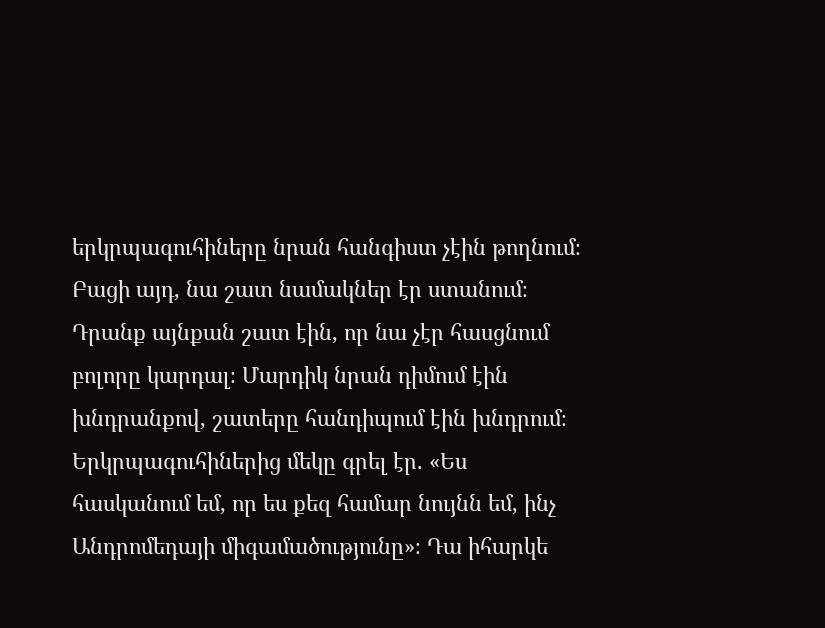երկրպագուհիները նրան հանգիստ չէին թողնում։ Բացի այդ, նա շատ նամակներ էր ստանում։ Դրանք այնքան շատ էին, որ նա չէր հասցնում բոլորը կարդալ։ Մարդիկ նրան դիմում էին խնդրանքով, շատերը հանդիպում էին խնդրում։  Երկրպագուհիներից մեկը գրել էր. «Ես հասկանում եմ, որ ես քեզ համար նույնն եմ, ինչ Անդրոմեդայի միգամածությունը»։ Դա իհարկե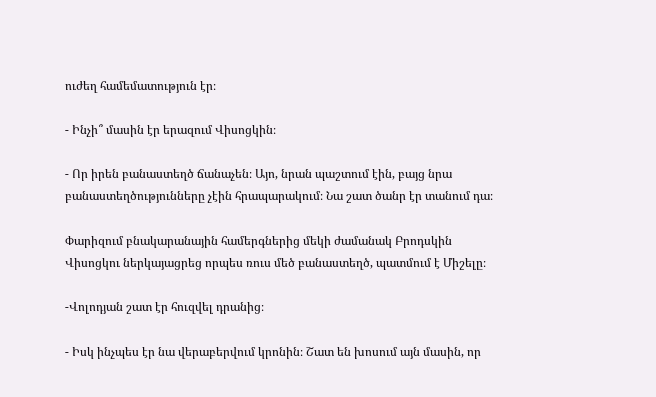ուժեղ համեմատություն էր։

- Ինչի՞ մասին էր երազում Վիսոցկին։

- Որ իրեն բանաստեղծ ճանաչեն։ Այո, նրան պաշտում էին, բայց նրա բանաստեղծությունները չէին հրապարակում։ Նա շատ ծանր էր տանում դա։

Փարիզում բնակարանային համերգներից մեկի ժամանակ Բրոդսկին Վիսոցկու ներկայացրեց որպես ռուս մեծ բանաստեղծ, պատմում է Միշելը։

-Վոլոդյան շատ էր հուզվել դրանից։

- Իսկ ինչպես էր նա վերաբերվում կրոնին։ Շատ են խոսում այն մասին, որ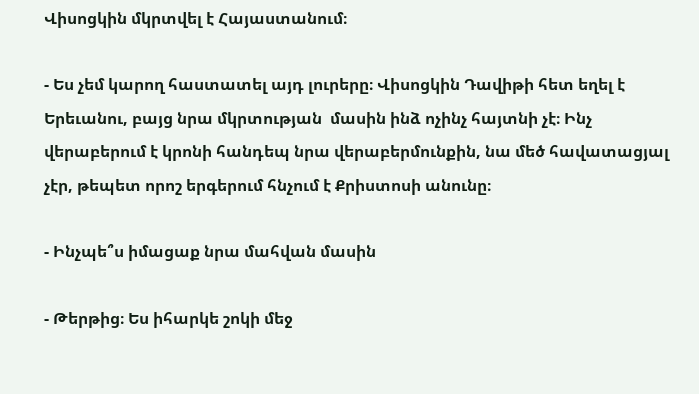Վիսոցկին մկրտվել է Հայաստանում։

- Ես չեմ կարող հաստատել այդ լուրերը։ Վիսոցկին Դավիթի հետ եղել է Երեւանու, բայց նրա մկրտության  մասին ինձ ոչինչ հայտնի չէ։ Ինչ վերաբերում է կրոնի հանդեպ նրա վերաբերմունքին, նա մեծ հավատացյալ չէր, թեպետ որոշ երգերում հնչում է Քրիստոսի անունը։

- Ինչպե՞ս իմացաք նրա մահվան մասին

- Թերթից։ Ես իհարկե շոկի մեջ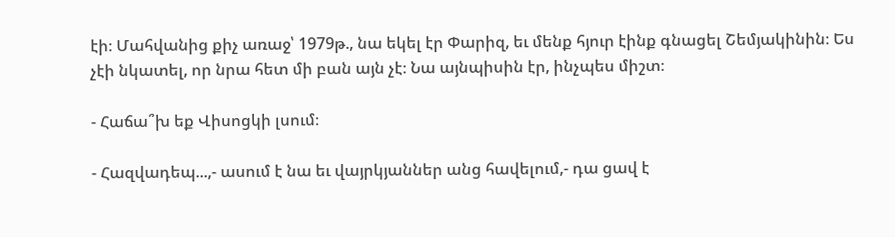էի։ Մահվանից քիչ առաջ՝ 1979թ., նա եկել էր Փարիզ, եւ մենք հյուր էինք գնացել Շեմյակինին։ Ես չէի նկատել, որ նրա հետ մի բան այն չէ։ Նա այնպիսին էր, ինչպես միշտ։

- Հաճա՞խ եք Վիսոցկի լսում։

- Հազվադեպ...,- ասում է նա եւ վայրկյաններ անց հավելում,- դա ցավ է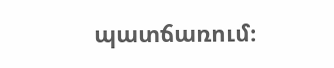պատճառում։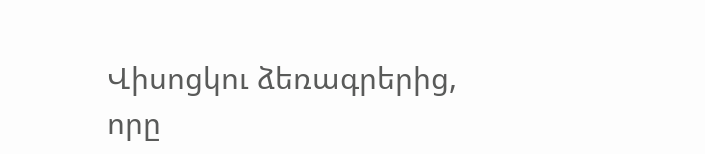Վիսոցկու ձեռագրերից, որը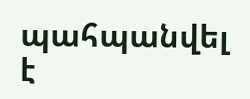պահպանվել է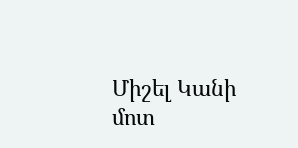Միշել Կանի մոտ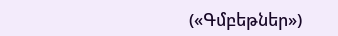(«Գմբեթներ»)